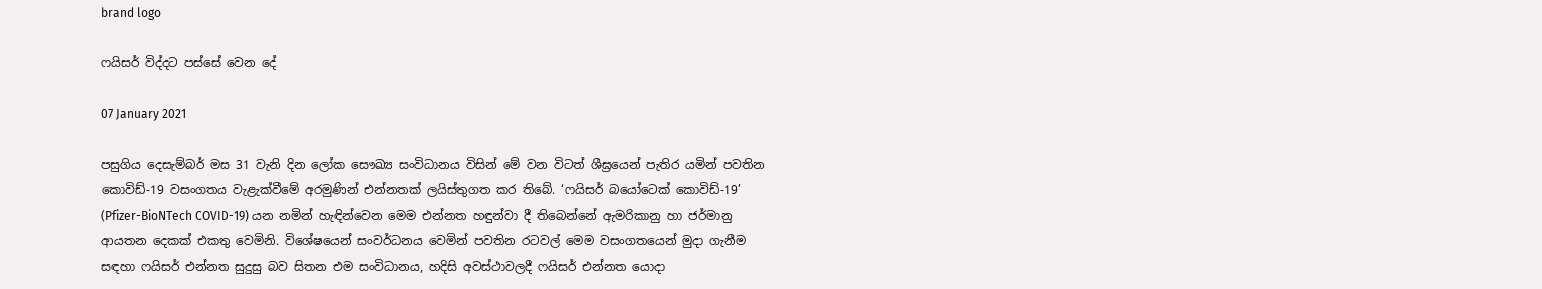brand logo

ෆයිසර් විද්දට පස්සේ වෙන දේ

07 January 2021

පසුගිය දෙසැම්බර් මස 31 වැනි දින ලෝක සෞඛ්‍ය සංවිධානය විසින් මේ වන විටත් ශීඝ්‍රයෙන් පැතිර යමින් පවතින කොවිඩ්-19 වසංගතය වැළැක්වීමේ අරමුණින් එන්නතක් ලයිස්තුගත කර තිබේ. ‘ෆයිසර් බයෝටෙක් කොවිඩ්-19’ (Pfizer-BioNTech COVID-19) යන නමින් හැඳින්වෙන මෙම එන්නත හඳුන්වා දී තිබෙන්නේ ඇමරිකානු හා ජර්මානු ආයතන දෙකක් එකතු වෙමිනි. විශේෂයෙන් සංවර්ධනය වෙමින් පවතින රටවල් මෙම වසංගතයෙන් මුදා ගැනීම සඳහා ෆයිසර් එන්නත සුදුසු බව සිතන එම සංවිධානය, හදිසි අවස්ථාවලදී ෆයිසර් එන්නත යොදා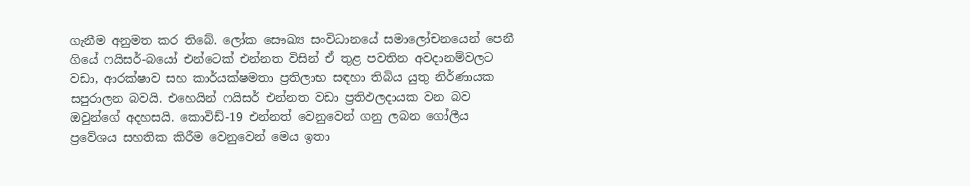ගැනීම අනුමත කර තිබේ. ලෝක සෞඛ්‍ය සංවිධානයේ සමාලෝචනයෙන් පෙනී ගියේ ෆයිසර්-බයෝ එන්ටෙක් එන්නත විසින් ඒ තුළ පවතින අවදානම්වලට වඩා, ආරක්ෂාව සහ කාර්යක්ෂමතා ප්‍රතිලාභ සඳහා තිබිය යුතු නිර්ණායක සපුරාලන බවයි. එහෙයින් ෆයිසර් එන්නත වඩා ප්‍රතිඵලදායක වන බව ඔවුන්ගේ අදහසයි. කොවිඩ්-19 එන්නත් වෙනුවෙන් ගනු ලබන ගෝලීය ප්‍රවේශය සහතික කිරීම වෙනුවෙන් මෙය ඉතා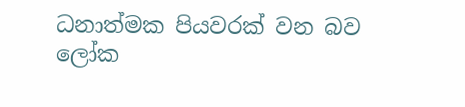ධනාත්මක පියවරක් වන බව ලෝක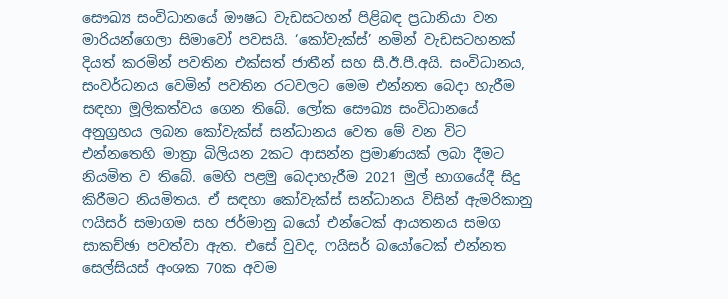සෞඛ්‍ය සංවිධානයේ ඖෂධ වැඩසටහන් පිළිබඳ ප්‍රධානියා වන මාරියන්ගෙලා සිමාවෝ පවසයි. ‘කෝවැක්ස්’ නමින් වැඩසටහනක් දියත් කරමින් පවතින එක්සත් ජාතීන් සහ සී.ඊ.පී.අයි. සංවිධානය, සංවර්ධනය වෙමින් පවතින රටවලට මෙම එන්නත බෙදා හැරීම සඳහා මූලිකත්වය ගෙන තිබේ. ලෝක සෞඛ්‍ය සංවිධානයේ අනුග්‍රහය ලබන කෝවැක්ස් සන්ධානය වෙත මේ වන විට එන්නතෙහි මාත්‍රා බිලියන 2කට ආසන්න ප්‍රමාණයක් ලබා දීමට නියමිත ව තිබේ. මෙහි පළමු බෙදාහැරීම 2021 මුල් භාගයේදී සිදු කිරීමට නියමිතය. ඒ සඳහා කෝවැක්ස් සන්ධානය විසින් ඇමරිකානු ෆයිසර් සමාගම සහ ජර්මානු බයෝ එන්ටෙක් ආයතනය සමග සාකච්ඡා පවත්වා ඇත. එසේ වුවද, ෆයිසර් බයෝටෙක් එන්නත සෙල්සියස් අංශක 70ක අවම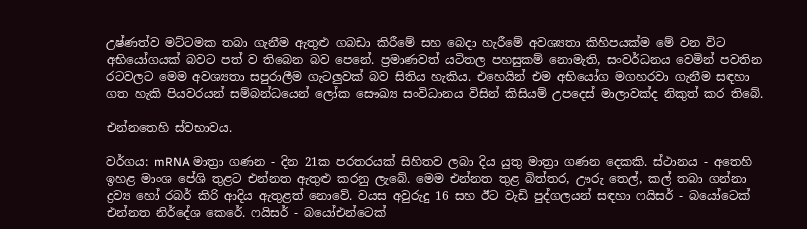උෂ්ණත්ව මට්ටමක තබා ගැනීම ඇතුළු ගබඩා කිරීමේ සහ බෙදා හැරීමේ අවශ්‍යතා කිහිපයක්ම මේ වන විට අභියෝගයක් බවට පත් ව තිබෙන බව පෙනේ. ප්‍රමාණවත් යටිතල පහසුකම් නොමැති, සංවර්ධනය වෙමින් පවතින රටවලට මෙම අවශ්‍යතා සපුරාලීම ගැටලුවක් බව සිතිය හැකිය. එහෙයින් එම අභියෝග මගහරවා ගැනීම සඳහා ගත හැකි පියවරයන් සම්බන්ධයෙන් ලෝක සෞඛ්‍ය සංවිධානය විසින් කිසියම් උපදෙස් මාලාවක්ද නිකුත් කර තිබේ.

එන්නතෙහි ස්වභාවය.

වර්ගය: mRNA මාත්‍රා ගණන - දින 21ක පරතරයක් සිහිතව ලබා දිය යුතු මාත්‍රා ගණන දෙකකි. ස්ථානය - අතෙහි ඉහළ මාංශ පේශි තුළට එන්නත ඇතුළු කරනු ලැබේ. මෙම එන්නත තුළ බිත්තර, ඌරු තෙල්, කල් තබා ගන්නා ද්‍රව්‍ය හෝ රබර් කිරි ආදිය ඇතුළත් නොවේ. වයස අවුරුදු 16 සහ ඊට වැඩි පුද්ගලයන් සඳහා ෆයිසර් - බයෝටෙක් එන්නත නිර්දේශ කෙරේ. ෆයිසර් - බයෝඑන්ටෙක්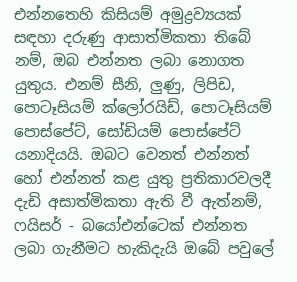එන්නතෙහි කිසියම් අමුද්‍රව්‍යයක් සඳහා දරුණු ආසාත්මිකතා තිබේ නම්, ඔබ එන්නත ලබා නොගත යුතුය. එනම් සීනි, ලුණු, ලිපිඩ, පොටෑසියම් ක්ලෝරයිඩ්, පොටෑසියම් පොස්පේට්, සෝඩියම් පොස්පේට් යනාදියයි. ඔබට වෙනත් එන්නත් හෝ එන්නත් කළ යුතු ප්‍රතිකාරවලදී දැඩි අසාත්මිකතා ඇති වී ඇත්නම්, ෆයිසර් - බයෝඑන්ටෙක් එන්නත ලබා ගැනීමට හැකිදැයි ඔබේ පවුලේ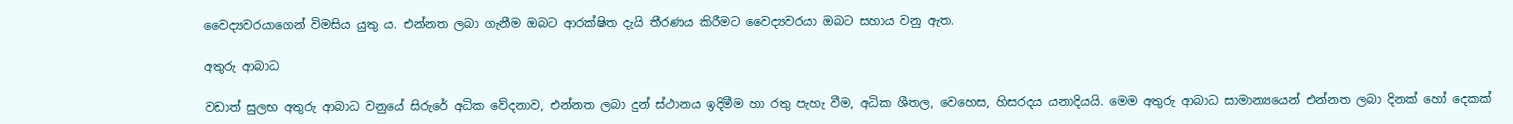වෛද්‍යවරයාගෙන් විමසිය යුතු ය. එන්නත ලබා ගැනීම ඔබට ආරක්ෂිත දැයි තීරණය කිරීමට වෛද්‍යවරයා ඔබට සහාය වනු ඇත.

අතුරු ආබාධ

වඩාත් සුලභ අතුරු ආබාධ වනුයේ සිරුරේ අධික වේදනාව, එන්නත ලබා දුන් ස්ථානය ඉදිමීම හා රතු පැහැ වීම, අධික ශීතල, වෙහෙස, හිසරදය යනාදියයි. මෙම අතුරු ආබාධ සාමාන්‍යයෙන් එන්නත ලබා දිනක් හෝ දෙකක්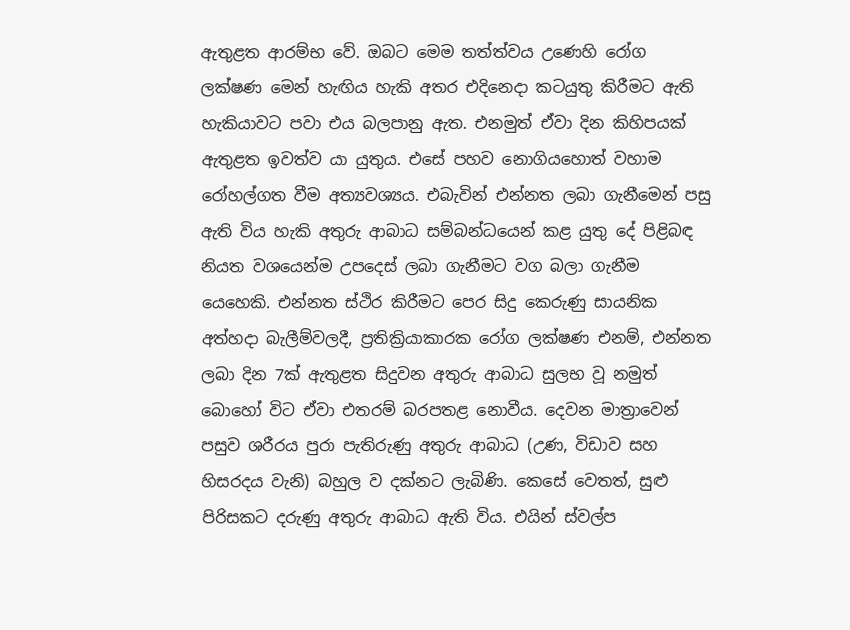ඇතුළත ආරම්භ වේ. ඔබට මෙම තත්ත්වය උණෙහි රෝග ලක්ෂණ මෙන් හැඟිය හැකි අතර එදිනෙදා කටයුතු කිරීමට ඇති හැකියාවට පවා එය බලපානු ඇත. එනමුත් ඒවා දින කිහිපයක් ඇතුළත ඉවත්ව යා යුතුය. එසේ පහව නොගියහොත් වහාම රෝහල්ගත වීම අත්‍යවශ්‍යය. එබැවින් එන්නත ලබා ගැනීමෙන් පසු ඇති විය හැකි අතුරු ආබාධ සම්බන්ධයෙන් කළ යුතු දේ පිළිබඳ නියත වශයෙන්ම උපදෙස් ලබා ගැනීමට වග බලා ගැනීම යෙහෙකි. එන්නත ස්ථිර කිරීමට පෙර සිදු කෙරුණු සායනික අත්හදා බැලීම්වලදී, ප්‍රතික්‍රියාකාරක රෝග ලක්ෂණ එනම්, එන්නත ලබා දින 7ක් ඇතුළත සිදුවන අතුරු ආබාධ සුලභ වූ නමුත් බොහෝ විට ඒවා එතරම් බරපතළ නොවීය. දෙවන මාත්‍රාවෙන් පසුව ශරීරය පුරා පැතිරුණු අතුරු ආබාධ (උණ, විඩාව සහ හිසරදය වැනි) බහුල ව දක්නට ලැබිණි. කෙසේ වෙතත්, සුළු පිරිසකට දරුණු අතුරු ආබාධ ඇති විය. එයින් ස්වල්ප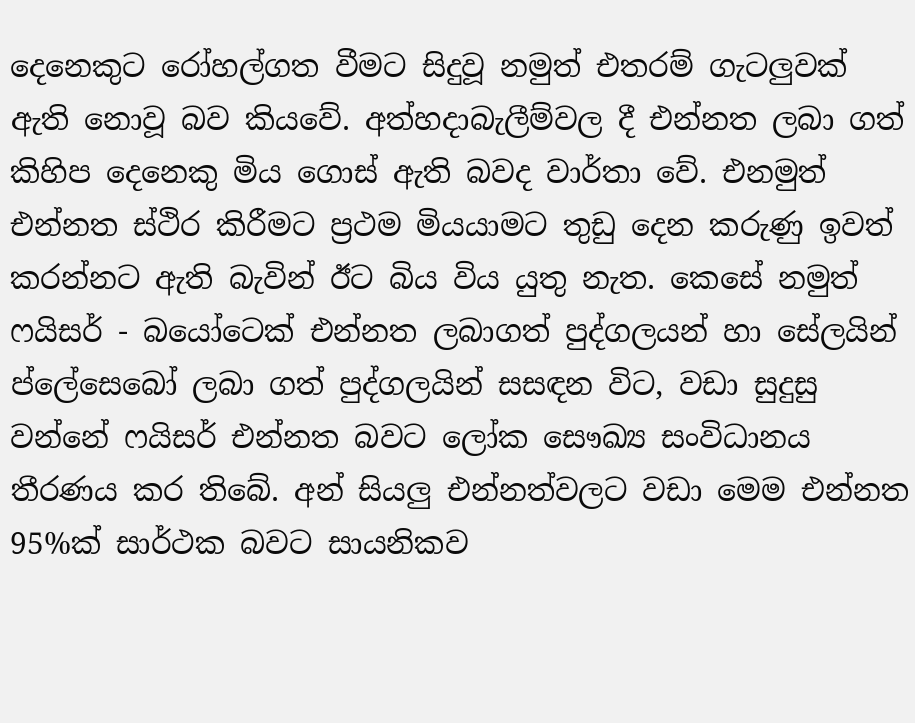දෙනෙකුට රෝහල්ගත වීමට සිදුවූ නමුත් එතරම් ගැටලුවක් ඇති නොවූ බව කියවේ. අත්හදාබැලීම්වල දී එන්නත ලබා ගත් කිහිප දෙනෙකු මිය ගොස් ඇති බවද වාර්තා වේ. එනමුත් එන්නත ස්ථිර කිරීමට ප්‍රථම මියයාමට තුඩු දෙන කරුණු ඉවත් කරන්නට ඇති බැවින් ඊට බිය විය යුතු නැත. කෙසේ නමුත් ෆයිසර් - බයෝටෙක් එන්නත ලබාගත් පුද්ගලයන් හා සේලයින් ප්ලේසෙබෝ ලබා ගත් පුද්ගලයින් සසඳන විට, වඩා සුදුසු වන්නේ ෆයිසර් එන්නත බවට ලෝක සෞඛ්‍ය සංවිධානය තීරණය කර තිබේ. අන් සියලු එන්නත්වලට වඩා මෙම එන්නත 95%ක් සාර්ථක බවට සායනිකව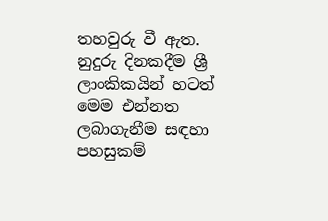තහවුරු වී ඇත. නුදුරු දිනකදීම ශ්‍රී ලාංකිකයින් හටත් මෙම එන්නත ලබාගැනීම සඳහා පහසුකම්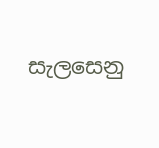සැලසෙනු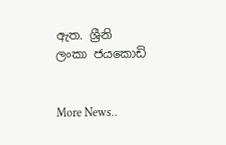ඇත. ශ්‍රීනි ලංකා ජයකොඩි


More News..